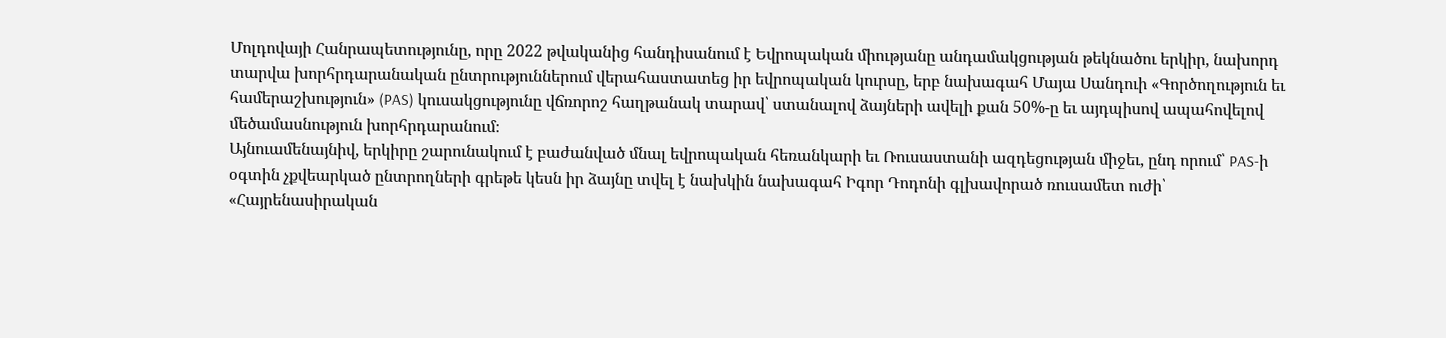Մոլդովայի Հանրապետությունը, որը 2022 թվականից հանդիսանում է Եվրոպական միությանը անդամակցության թեկնածու երկիր, նախորդ տարվա խորհրդարանական ընտրություններում վերահաստատեց իր եվրոպական կուրսը, երբ նախագահ Մայա Սանդուի «Գործողություն եւ համերաշխություն» (PAS) կուսակցությունը վճռորոշ հաղթանակ տարավ՝ ստանալով ձայների ավելի քան 50%-ը եւ այդպիսով ապահովելով մեծամասնություն խորհրդարանում։
Այնուամենայնիվ, երկիրը շարունակում է բաժանված մնալ եվրոպական հեռանկարի եւ Ռուսաստանի ազդեցության միջեւ, ընդ որում՝ PAS-ի օգտին չքվեարկած ընտրողների գրեթե կեսն իր ձայնը տվել է նախկին նախագահ Իգոր Դոդոնի գլխավորած ռուսամետ ուժի՝ «Հայրենասիրական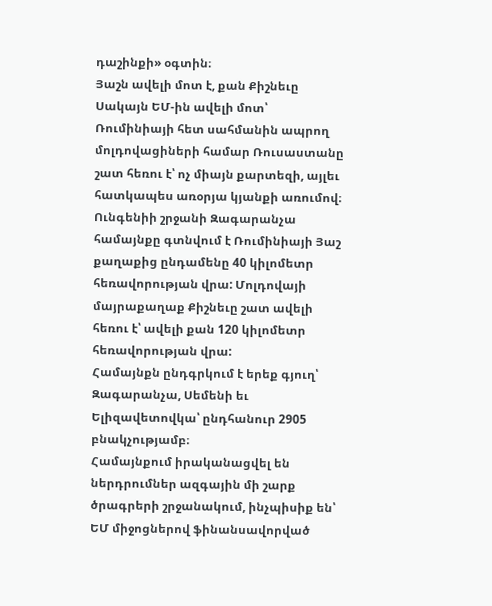դաշինքի» օգտին։
Յաշն ավելի մոտ է, քան Քիշնեւը
Սակայն ԵՄ-ին ավելի մոտ՝ Ռումինիայի հետ սահմանին ապրող մոլդովացիների համար Ռուսաստանը շատ հեռու է՝ ոչ միայն քարտեզի, այլեւ հատկապես առօրյա կյանքի առումով։
Ունգենիի շրջանի Զագարանչա համայնքը գտնվում է Ռումինիայի Յաշ քաղաքից ընդամենը 40 կիլոմետր հեռավորության վրա: Մոլդովայի մայրաքաղաք Քիշնեւը շատ ավելի հեռու է՝ ավելի քան 120 կիլոմետր հեռավորության վրա:
Համայնքն ընդգրկում է երեք գյուղ՝ Զագարանչա, Սեմենի եւ Ելիզավետովկա՝ ընդհանուր 2905 բնակչությամբ։
Համայնքում իրականացվել են ներդրումներ ազգային մի շարք ծրագրերի շրջանակում, ինչպիսիք են՝ ԵՄ միջոցներով ֆինանսավորված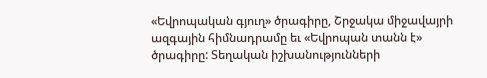«Եվրոպական գյուղ» ծրագիրը, Շրջակա միջավայրի ազգային հիմնադրամը եւ «Եվրոպան տանն է» ծրագիրը: Տեղական իշխանությունների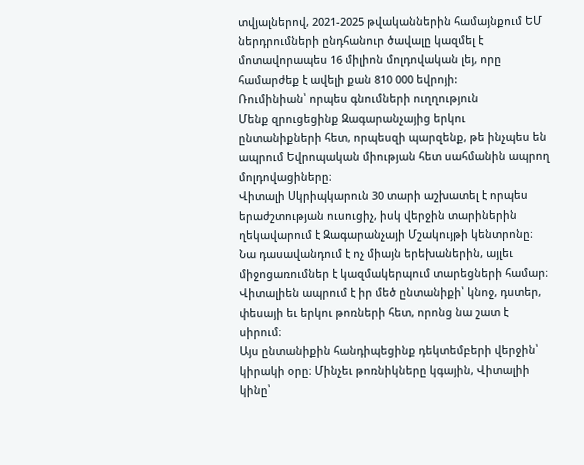տվյալներով, 2021-2025 թվականներին համայնքում ԵՄ ներդրումների ընդհանուր ծավալը կազմել է մոտավորապես 16 միլիոն մոլդովական լեյ, որը համարժեք է ավելի քան 810 000 եվրոյի:
Ռումինիան՝ որպես գնումների ուղղություն
Մենք զրուցեցինք Զագարանչայից երկու ընտանիքների հետ, որպեսզի պարզենք, թե ինչպես են ապրում Եվրոպական միության հետ սահմանին ապրող մոլդովացիները։
Վիտալի Սկրիպկարուն 30 տարի աշխատել է որպես երաժշտության ուսուցիչ, իսկ վերջին տարիներին ղեկավարում է Զագարանչայի Մշակույթի կենտրոնը։ Նա դասավանդում է ոչ միայն երեխաներին, այլեւ միջոցառումներ է կազմակերպում տարեցների համար։
Վիտալիեն ապրում է իր մեծ ընտանիքի՝ կնոջ, դստեր, փեսայի եւ երկու թոռների հետ, որոնց նա շատ է սիրում։
Այս ընտանիքին հանդիպեցինք դեկտեմբերի վերջին՝ կիրակի օրը։ Մինչեւ թոռնիկները կգային, Վիտալիի կինը՝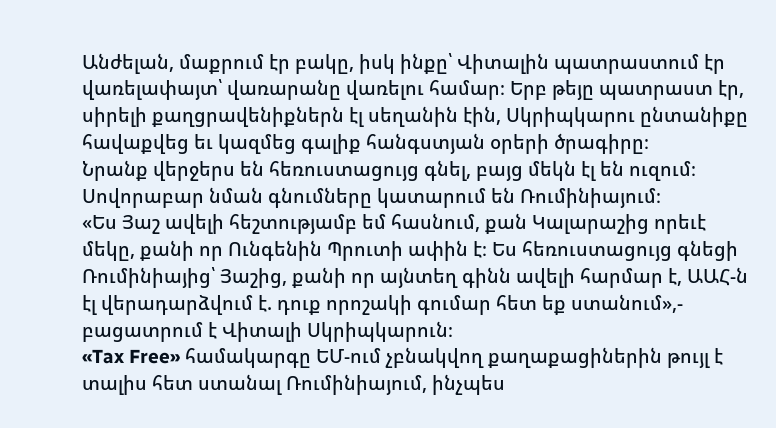Անժելան, մաքրում էր բակը, իսկ ինքը՝ Վիտալին պատրաստում էր վառելափայտ՝ վառարանը վառելու համար։ Երբ թեյը պատրաստ էր, սիրելի քաղցրավենիքներն էլ սեղանին էին, Սկրիպկարու ընտանիքը հավաքվեց եւ կազմեց գալիք հանգստյան օրերի ծրագիրը։
Նրանք վերջերս են հեռուստացույց գնել, բայց մեկն էլ են ուզում։ Սովորաբար նման գնումները կատարում են Ռումինիայում։
«Ես Յաշ ավելի հեշտությամբ եմ հասնում, քան Կալարաշից որեւէ մեկը, քանի որ Ունգենին Պրուտի ափին է։ Ես հեռուստացույց գնեցի Ռումինիայից՝ Յաշից, քանի որ այնտեղ գինն ավելի հարմար է, ԱԱՀ-ն էլ վերադարձվում է. դուք որոշակի գումար հետ եք ստանում»,- բացատրում է Վիտալի Սկրիպկարուն։
«Tax Free» համակարգը ԵՄ-ում չբնակվող քաղաքացիներին թույլ է տալիս հետ ստանալ Ռումինիայում, ինչպես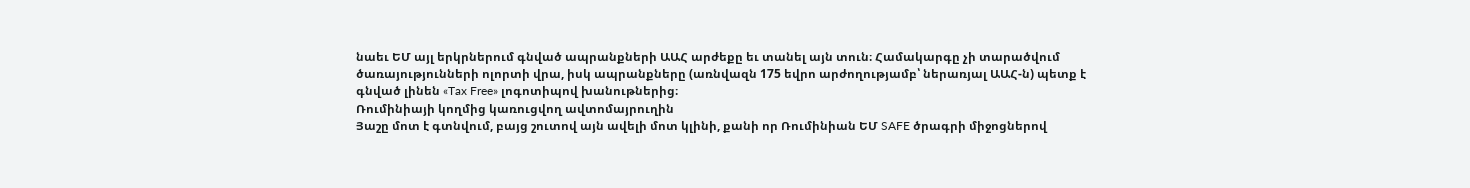նաեւ ԵՄ այլ երկրներում գնված ապրանքների ԱԱՀ արժեքը եւ տանել այն տուն։ Համակարգը չի տարածվում ծառայությունների ոլորտի վրա, իսկ ապրանքները (առնվազն 175 եվրո արժողությամբ՝ ներառյալ ԱԱՀ-ն) պետք է գնված լինեն «Tax Free» լոգոտիպով խանութներից։
Ռումինիայի կողմից կառուցվող ավտոմայրուղին
Յաշը մոտ է գտնվում, բայց շուտով այն ավելի մոտ կլինի, քանի որ Ռումինիան ԵՄ SAFE ծրագրի միջոցներով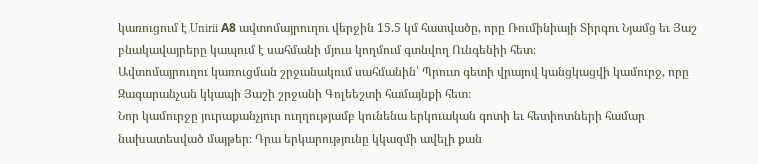կառուցում է Unirii А8 ավտոմայրուղու վերջին 15.5 կմ հատվածը, որը Ռումինիայի Տիրգու Նյամց եւ Յաշ բնակավայրերը կապում է սահմանի մյուս կողմում գտնվող Ունգենիի հետ։
Ավտոմայրուղու կառուցման շրջանակում սահմանին՝ Պրուտ գետի վրայով կանցկացվի կամուրջ, որը Զագարանչան կկապի Յաշի շրջանի Գոլեեշտի համայնքի հետ։
Նոր կամուրջը յուրաքանչյուր ուղղությամբ կունենա երկուական գոտի եւ հետիոտների համար նախատեսված մայթեր։ Դրա երկարությունը կկազմի ավելի քան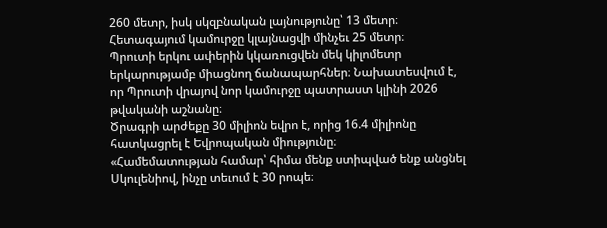260 մետր, իսկ սկզբնական լայնությունը՝ 13 մետր։ Հետագայում կամուրջը կլայնացվի մինչեւ 25 մետր։
Պրուտի երկու ափերին կկառուցվեն մեկ կիլոմետր երկարությամբ միացնող ճանապարհներ։ Նախատեսվում է, որ Պրուտի վրայով նոր կամուրջը պատրաստ կլինի 2026 թվականի աշնանը։
Ծրագրի արժեքը 30 միլիոն եվրո է, որից 16.4 միլիոնը հատկացրել է Եվրոպական միությունը։
«Համեմատության համար՝ հիմա մենք ստիպված ենք անցնել Սկուլենիով, ինչը տեւում է 30 րոպե։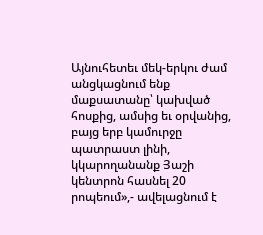Այնուհետեւ մեկ-երկու ժամ անցկացնում ենք մաքսատանը՝ կախված հոսքից, ամսից եւ օրվանից, բայց երբ կամուրջը պատրաստ լինի, կկարողանանք Յաշի կենտրոն հասնել 20 րոպեում»,- ավելացնում է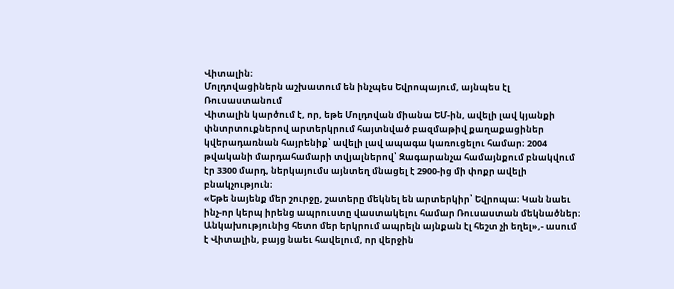Վիտալին։
Մոլդովացիներն աշխատում են ինչպես Եվրոպայում, այնպես էլ Ռուսաստանում
Վիտալին կարծում է, որ, եթե Մոլդովան միանա ԵՄ-ին, ավելի լավ կյանքի փնտրտուքներով արտերկրում հայտնված բազմաթիվ քաղաքացիներ կվերադառնան հայրենիք՝ ավելի լավ ապագա կառուցելու համար։ 2004 թվականի մարդահամարի տվյալներով՝ Զագարանչա համայնքում բնակվում էր 3300 մարդ, ներկայումս այնտեղ մնացել է 2900-ից մի փոքր ավելի բնակչություն։
«Եթե նայենք մեր շուրջը, շատերը մեկնել են արտերկիր՝ Եվրոպա։ Կան նաեւ ինչ-որ կերպ իրենց ապրուստը վաստակելու համար Ռուսաստան մեկնածներ։ Անկախությունից հետո մեր երկրում ապրելն այնքան էլ հեշտ չի եղել»,- ասում է Վիտալին, բայց նաեւ հավելում, որ վերջին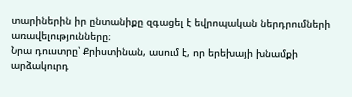տարիներին իր ընտանիքը զգացել է եվրոպական ներդրումների առավելությունները։
Նրա դուստրը՝ Քրիստինան, ասում է, որ երեխայի խնամքի արձակուրդ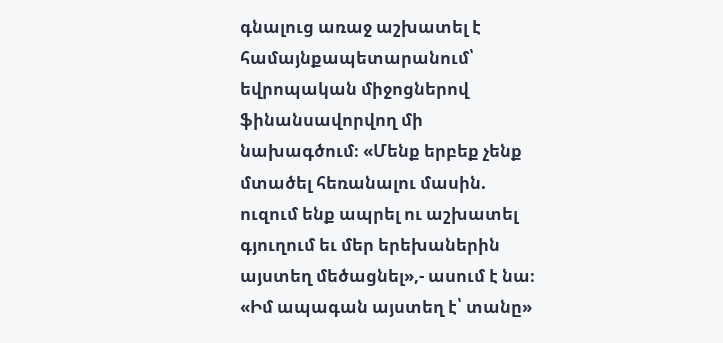գնալուց առաջ աշխատել է համայնքապետարանում՝ եվրոպական միջոցներով ֆինանսավորվող մի նախագծում։ «Մենք երբեք չենք մտածել հեռանալու մասին. ուզում ենք ապրել ու աշխատել գյուղում եւ մեր երեխաներին այստեղ մեծացնել»,- ասում է նա։
«Իմ ապագան այստեղ է՝ տանը»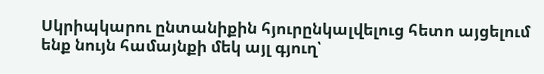Սկրիպկարու ընտանիքին հյուրընկալվելուց հետո այցելում ենք նույն համայնքի մեկ այլ գյուղ՝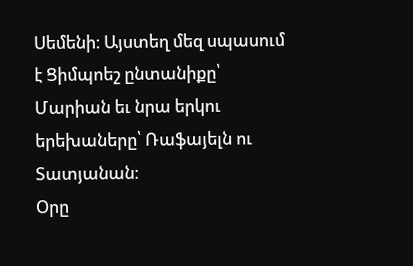Սեմենի։ Այստեղ մեզ սպասում է Ցիմպոեշ ընտանիքը՝ Մարիան եւ նրա երկու երեխաները՝ Ռաֆայելն ու Տատյանան։
Օրը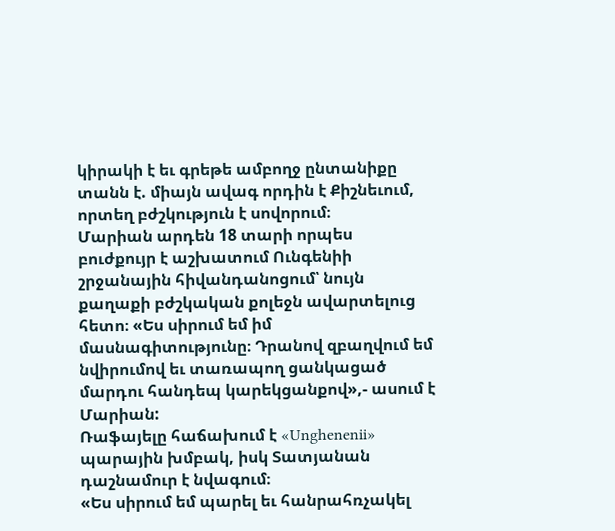կիրակի է եւ գրեթե ամբողջ ընտանիքը տանն է. միայն ավագ որդին է Քիշնեւում, որտեղ բժշկություն է սովորում։
Մարիան արդեն 18 տարի որպես բուժքույր է աշխատում Ունգենիի շրջանային հիվանդանոցում՝ նույն քաղաքի բժշկական քոլեջն ավարտելուց հետո։ «Ես սիրում եմ իմ մասնագիտությունը։ Դրանով զբաղվում եմ նվիրումով եւ տառապող ցանկացած մարդու հանդեպ կարեկցանքով»,- ասում է Մարիան:
Ռաֆայելը հաճախում է «Unghenenii» պարային խմբակ, իսկ Տատյանան դաշնամուր է նվագում։
«Ես սիրում եմ պարել եւ հանրահռչակել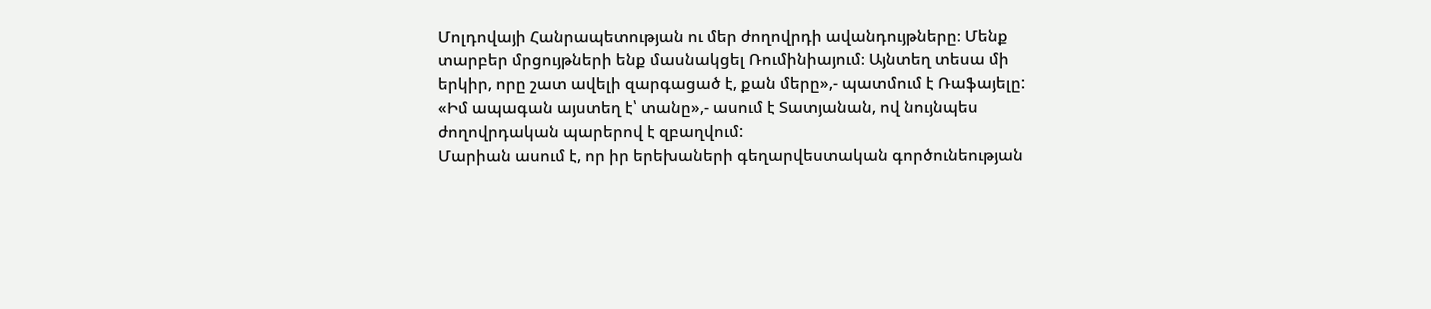Մոլդովայի Հանրապետության ու մեր ժողովրդի ավանդույթները։ Մենք տարբեր մրցույթների ենք մասնակցել Ռումինիայում։ Այնտեղ տեսա մի երկիր, որը շատ ավելի զարգացած է, քան մերը»,- պատմում է Ռաֆայելը:
«Իմ ապագան այստեղ է՝ տանը»,- ասում է Տատյանան, ով նույնպես ժողովրդական պարերով է զբաղվում:
Մարիան ասում է, որ իր երեխաների գեղարվեստական գործունեության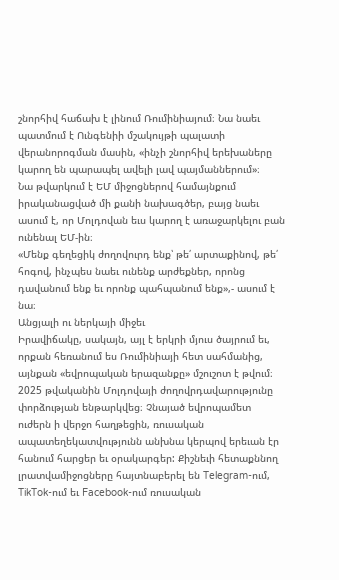շնորհիվ հաճախ է լինում Ռումինիայում։ Նա նաեւ պատմում է Ունգենիի մշակույթի պալատի վերանորոգման մասին, «ինչի շնորհիվ երեխաները կարող են պարապել ավելի լավ պայմաններում»։
Նա թվարկում է ԵՄ միջոցներով համայնքում իրականացված մի քանի նախագծեր, բայց նաեւ ասում է, որ Մոլդովան եւս կարող է առաջարկելու բան ունենալ ԵՄ-ին։
«Մենք գեղեցիկ ժողովուրդ ենք՝ թե՛ արտաքինով, թե՛ հոգով, ինչպես նաեւ ունենք արժեքներ, որոնց դավանում ենք եւ որոնք պահպանում ենք»,- ասում է նա։
Անցյալի ու ներկայի միջեւ
Իրավիճակը, սակայն, այլ է երկրի մյուս ծայրում եւ, որքան հեռանում ես Ռումինիայի հետ սահմանից, այնքան «եվրոպական երազանքը» մշուշոտ է թվում։ 2025 թվականին Մոլդովայի ժողովրդավարությունը փորձության ենթարկվեց։ Չնայած եվրոպամետ ուժերն ի վերջո հաղթեցին, ռուսական ապատեղեկատվությունն անխնա կերպով երեւան էր հանում հարցեր եւ օրակարգեր: Քիշնեւի հետաքննող լրատվամիջոցները հայտնաբերել են Telegram-ում, TikTok-ում եւ Facebook-ում ռուսական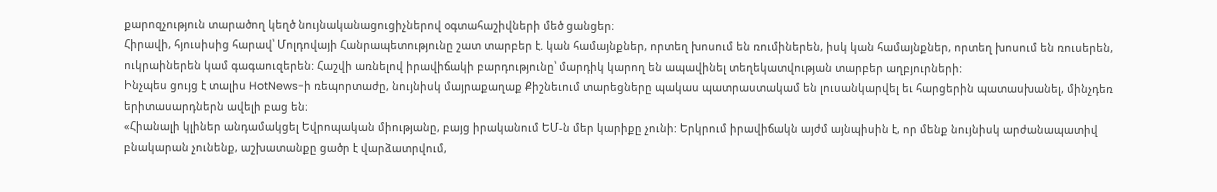քարոզչություն տարածող կեղծ նույնականացուցիչներով օգտահաշիվների մեծ ցանցեր։
Հիրավի, հյուսիսից հարավ՝ Մոլդովայի Հանրապետությունը շատ տարբեր է. կան համայնքներ, որտեղ խոսում են ռումիներեն, իսկ կան համայնքներ, որտեղ խոսում են ռուսերեն, ուկրաիներեն կամ գագաուզերեն: Հաշվի առնելով իրավիճակի բարդությունը՝ մարդիկ կարող են ապավինել տեղեկատվության տարբեր աղբյուրների:
Ինչպես ցույց է տալիս HotNews-ի ռեպորտաժը, նույնիսկ մայրաքաղաք Քիշնեւում տարեցները պակաս պատրաստակամ են լուսանկարվել եւ հարցերին պատասխանել, մինչդեռ երիտասարդներն ավելի բաց են։
«Հիանալի կլիներ անդամակցել Եվրոպական միությանը, բայց իրականում ԵՄ-ն մեր կարիքը չունի: Երկրում իրավիճակն այժմ այնպիսին է, որ մենք նույնիսկ արժանապատիվ բնակարան չունենք, աշխատանքը ցածր է վարձատրվում,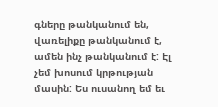գները թանկանում են, վառելիքը թանկանում է, ամեն ինչ թանկանում է: Էլ չեմ խոսում կրթության մասին: Ես ուսանող եմ եւ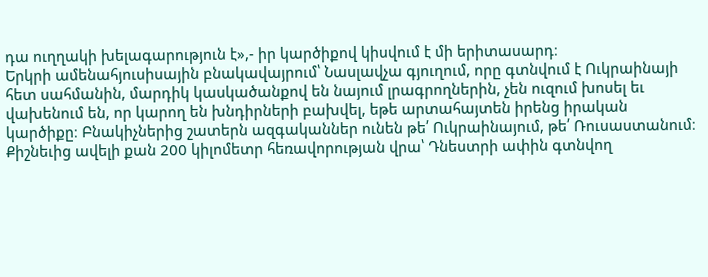դա ուղղակի խելագարություն է»,- իր կարծիքով կիսվում է մի երիտասարդ։
Երկրի ամենահյուսիսային բնակավայրում՝ Նասլավչա գյուղում, որը գտնվում է Ուկրաինայի հետ սահմանին, մարդիկ կասկածանքով են նայում լրագրողներին, չեն ուզում խոսել եւ վախենում են, որ կարող են խնդիրների բախվել, եթե արտահայտեն իրենց իրական կարծիքը։ Բնակիչներից շատերն ազգականներ ունեն թե՛ Ուկրաինայում, թե՛ Ռուսաստանում։
Քիշնեւից ավելի քան 200 կիլոմետր հեռավորության վրա՝ Դնեստրի ափին գտնվող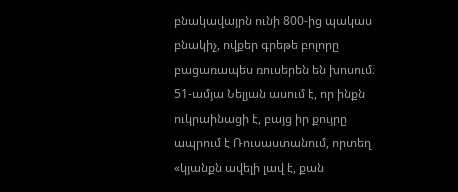բնակավայրն ունի 800-ից պակաս բնակիչ, ովքեր գրեթե բոլորը բացառապես ռուսերեն են խոսում։
51-ամյա Նելյան ասում է, որ ինքն ուկրաինացի է, բայց իր քույրը ապրում է Ռուսաստանում, որտեղ «կյանքն ավելի լավ է, քան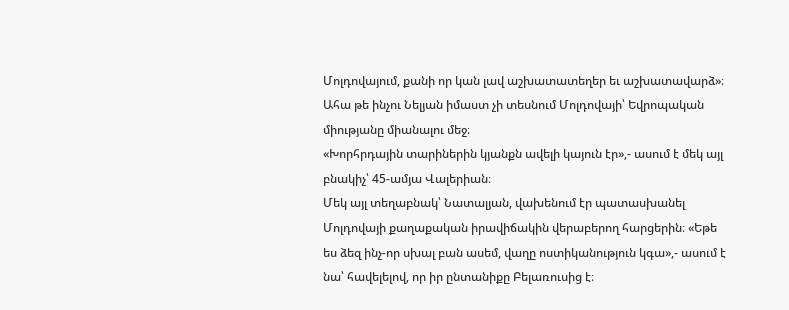Մոլդովայում, քանի որ կան լավ աշխատատեղեր եւ աշխատավարձ»։ Ահա թե ինչու Նելյան իմաստ չի տեսնում Մոլդովայի՝ Եվրոպական միությանը միանալու մեջ։
«Խորհրդային տարիներին կյանքն ավելի կայուն էր»,- ասում է մեկ այլ բնակիչ՝ 45-ամյա Վալերիան։
Մեկ այլ տեղաբնակ՝ Նատալյան, վախենում էր պատասխանել Մոլդովայի քաղաքական իրավիճակին վերաբերող հարցերին։ «Եթե ես ձեզ ինչ-որ սխալ բան ասեմ, վաղը ոստիկանություն կգա»,- ասում է նա՝ հավելելով, որ իր ընտանիքը Բելառուսից է։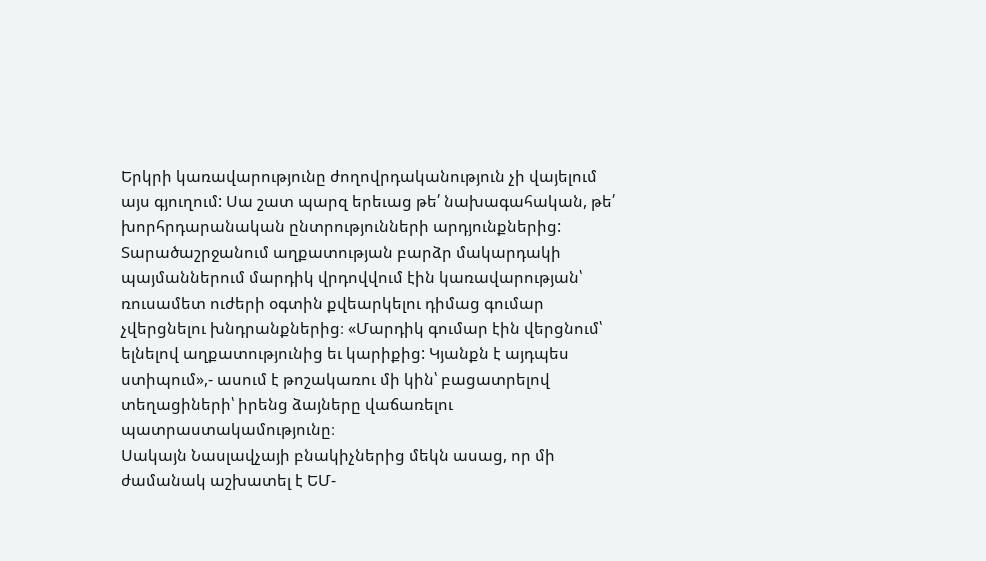Երկրի կառավարությունը ժողովրդականություն չի վայելում այս գյուղում: Սա շատ պարզ երեւաց թե՛ նախագահական, թե՛ խորհրդարանական ընտրությունների արդյունքներից: Տարածաշրջանում աղքատության բարձր մակարդակի պայմաններում մարդիկ վրդովվում էին կառավարության՝ ռուսամետ ուժերի օգտին քվեարկելու դիմաց գումար չվերցնելու խնդրանքներից։ «Մարդիկ գումար էին վերցնում՝ ելնելով աղքատությունից եւ կարիքից: Կյանքն է այդպես ստիպում»,- ասում է թոշակառու մի կին՝ բացատրելով տեղացիների՝ իրենց ձայները վաճառելու պատրաստակամությունը։
Սակայն Նասլավչայի բնակիչներից մեկն ասաց, որ մի ժամանակ աշխատել է ԵՄ-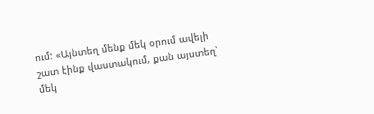ում: «Այնտեղ մենք մեկ օրում ավելի շատ էինք վաստակում, քան այստեղ՝ մեկ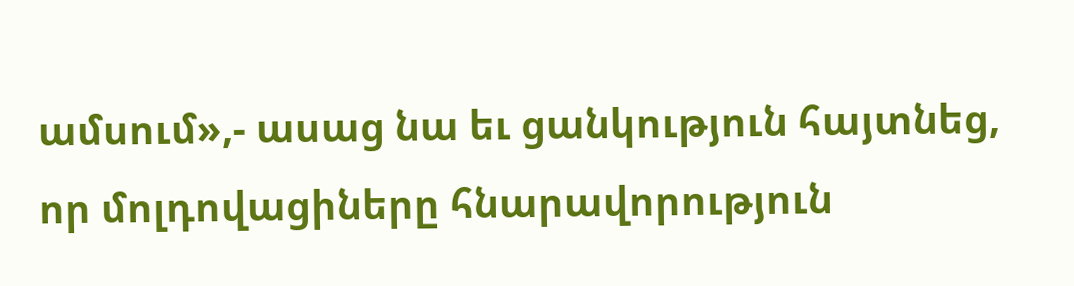ամսում»,- ասաց նա եւ ցանկություն հայտնեց, որ մոլդովացիները հնարավորություն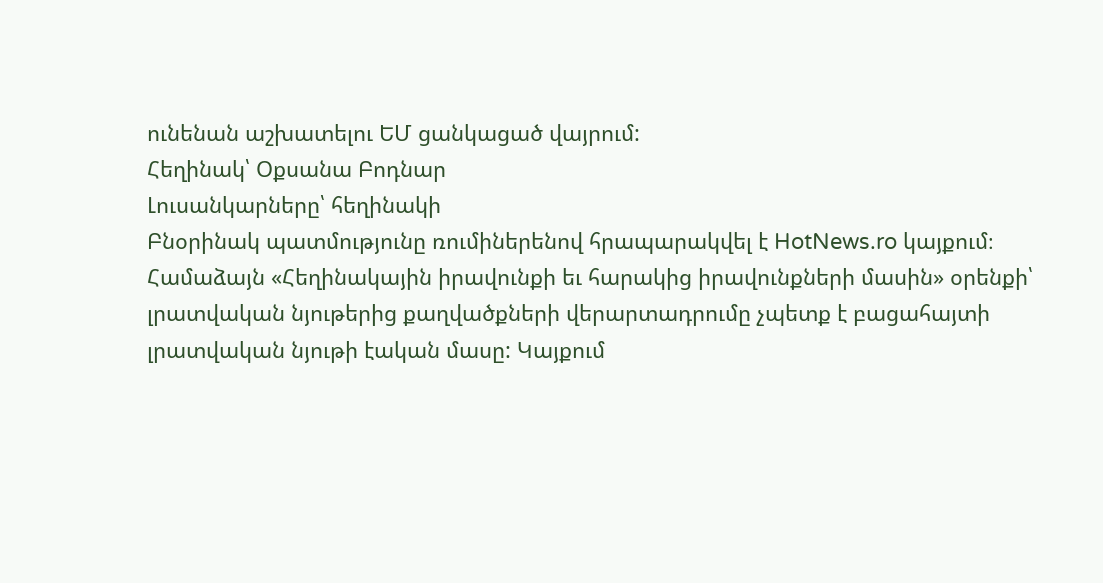ունենան աշխատելու ԵՄ ցանկացած վայրում:
Հեղինակ՝ Օքսանա Բոդնար
Լուսանկարները՝ հեղինակի
Բնօրինակ պատմությունը ռումիներենով հրապարակվել է HotNews.ro կայքում։
Համաձայն «Հեղինակային իրավունքի եւ հարակից իրավունքների մասին» օրենքի՝ լրատվական նյութերից քաղվածքների վերարտադրումը չպետք է բացահայտի լրատվական նյութի էական մասը: Կայքում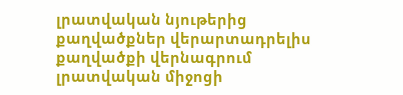լրատվական նյութերից քաղվածքներ վերարտադրելիս քաղվածքի վերնագրում լրատվական միջոցի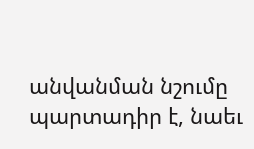անվանման նշումը պարտադիր է, նաեւ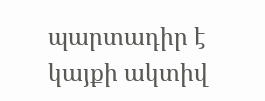պարտադիր է կայքի ակտիվ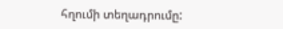հղումի տեղադրումը: